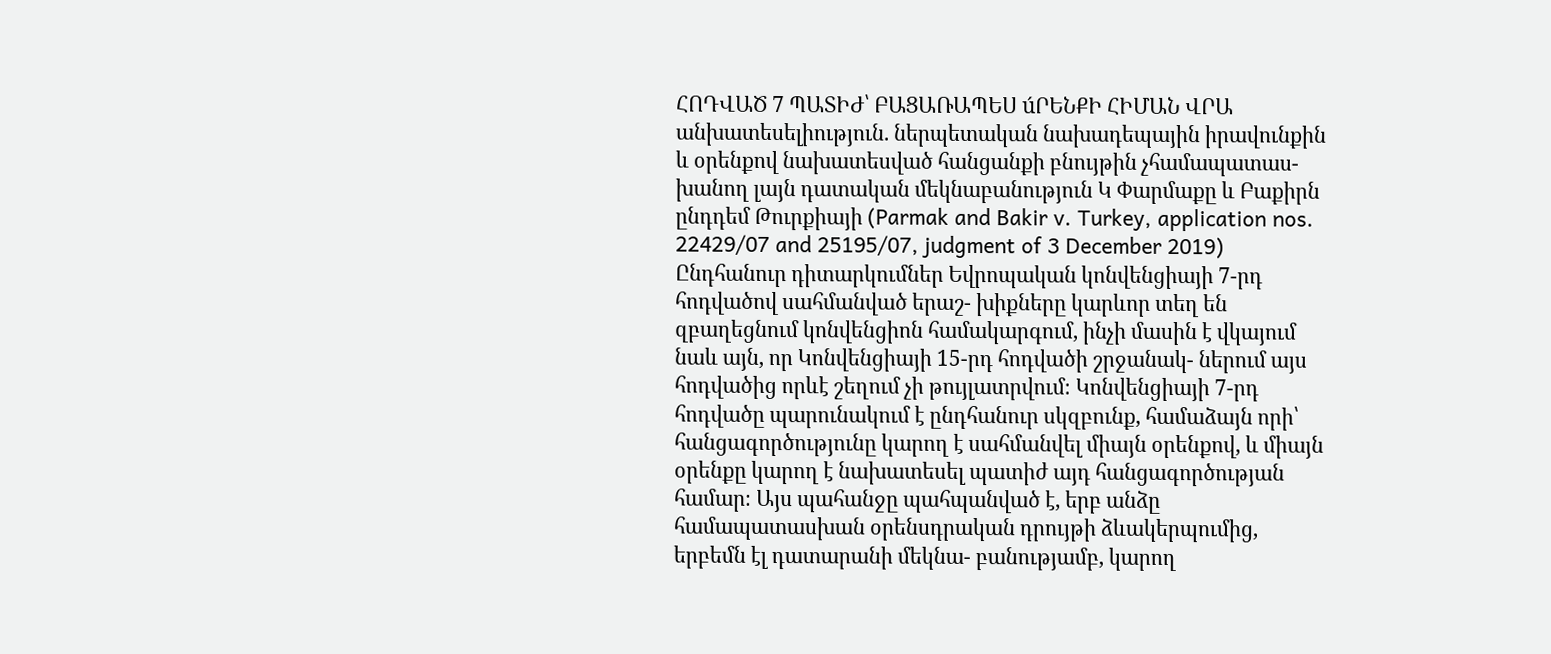ՀՈԴՎԱԾ 7 ՊԱՏԻԺ՝ ԲԱՑԱՌԱՊԵՍ úՐԵՆՔԻ ՀԻՄԱՆ ՎՐԱ անխատեսելիություն. ներպետական նախադեպային իրավունքին և օրենքով նախատեսված հանցանքի բնույթին չհամապատաս- խանող լայն դատական մեկնաբանություն Կ Փարմաքը և Բաքիրն ընդդեմ Թուրքիայի (Parmak and Bakir v. Turkey, application nos. 22429/07 and 25195/07, judgment of 3 December 2019) Ընդհանուր դիտարկումներ Եվրոպական կոնվենցիայի 7-րդ հոդվածով սահմանված երաշ- խիքները կարևոր տեղ են զբաղեցնում կոնվենցիոն համակարգում, ինչի մասին է վկայում նաև այն, որ Կոնվենցիայի 15-րդ հոդվածի շրջանակ- ներում այս հոդվածից որևէ շեղում չի թույլատրվում։ Կոնվենցիայի 7-րդ հոդվածը պարունակում է ընդհանուր սկզբունք, համաձայն որի՝ հանցագործությունը կարող է սահմանվել միայն օրենքով, և միայն օրենքը կարող է նախատեսել պատիժ այդ հանցագործության համար։ Այս պահանջը պահպանված է, երբ անձը համապատասխան օրենսդրական դրույթի ձևակերպումից, երբեմն էլ դատարանի մեկնա- բանությամբ, կարող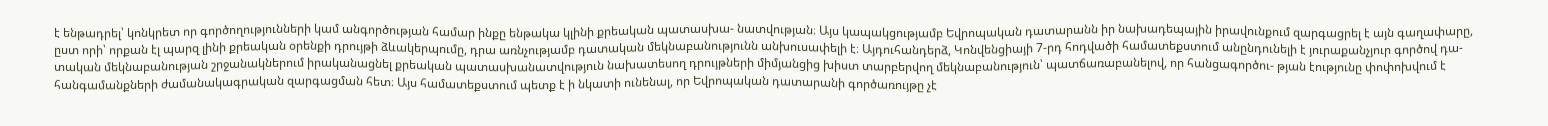է ենթադրել՝ կոնկրետ որ գործողությունների կամ անգործության համար ինքը ենթակա կլինի քրեական պատասխա- նատվության։ Այս կապակցությամբ Եվրոպական դատարանն իր նախադեպային իրավունքում զարգացրել է այն գաղափարը, ըստ որի՝ որքան էլ պարզ լինի քրեական օրենքի դրույթի ձևակերպումը, դրա առնչությամբ դատական մեկնաբանությունն անխուսափելի է։ Այդուհանդերձ, Կոնվենցիայի 7-րդ հոդվածի համատեքստում անընդունելի է յուրաքանչյուր գործով դա- տական մեկնաբանության շրջանակներում իրականացնել քրեական պատասխանատվություն նախատեսող դրույթների միմյանցից խիստ տարբերվող մեկնաբանություն՝ պատճառաբանելով, որ հանցագործու- թյան էությունը փոփոխվում է հանգամանքների ժամանակագրական զարգացման հետ։ Այս համատեքստում պետք է ի նկատի ունենալ, որ Եվրոպական դատարանի գործառույթը չէ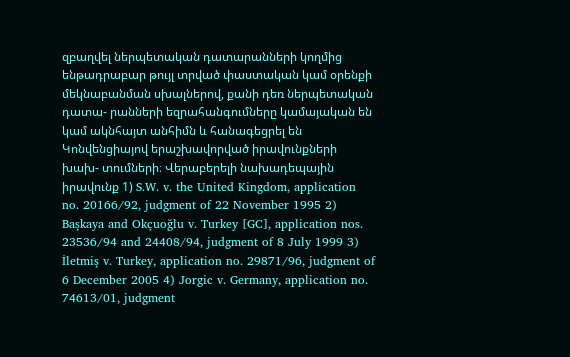զբաղվել ներպետական դատարանների կողմից ենթադրաբար թույլ տրված փաստական կամ օրենքի մեկնաբանման սխալներով, քանի դեռ ներպետական դատա- րանների եզրահանգումները կամայական են կամ ակնհայտ անհիմն և հանագեցրել են Կոնվենցիայով երաշխավորված իրավունքների խախ- տումների։ Վերաբերելի նախադեպային իրավունք 1) S.W. v. the United Kingdom, application no. 20166/92, judgment of 22 November 1995 2) Başkaya and Okçuoğlu v. Turkey [GC], application nos. 23536/94 and 24408/94, judgment of 8 July 1999 3) İletmiş v. Turkey, application no. 29871/96, judgment of 6 December 2005 4) Jorgic v. Germany, application no. 74613/01, judgment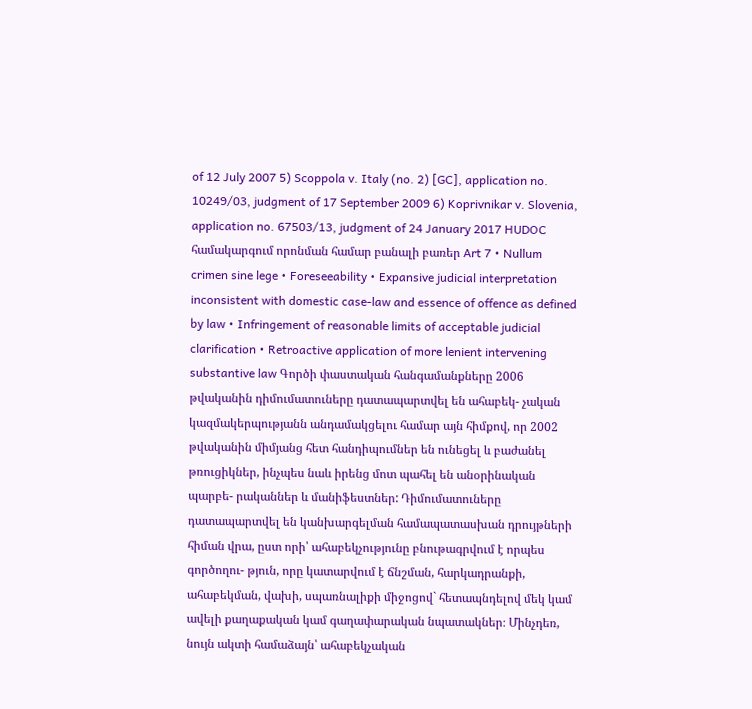of 12 July 2007 5) Scoppola v. Italy (no. 2) [GC], application no. 10249/03, judgment of 17 September 2009 6) Koprivnikar v. Slovenia, application no. 67503/13, judgment of 24 January 2017 HUDOC համակարգում որոնման համար բանալի բառեր Art 7 • Nullum crimen sine lege • Foreseeability • Expansive judicial interpretation inconsistent with domestic case-law and essence of offence as defined by law • Infringement of reasonable limits of acceptable judicial clarification • Retroactive application of more lenient intervening substantive law Գործի փաստական հանգամանքները 2006 թվականին դիմումատուները դատապարտվել են ահաբեկ- չական կազմակերպությանն անդամակցելու համար այն հիմքով, որ 2002 թվականին միմյանց հետ հանդիպումներ են ունեցել և բաժանել թռուցիկներ, ինչպես նաև իրենց մոտ պահել են անօրինական պարբե- րականներ և մանիֆեստներ: Դիմումատուները դատապարտվել են կանխարգելման համապատասխան դրույթների հիման վրա, ըստ որի՝ ահաբեկչությունը բնութագրվում է որպես գործողու- թյուն, որը կատարվում է ճնշման, հարկադրանքի, ահաբեկման, վախի, սպառնալիքի միջոցով` հետապնդելով մեկ կամ ավելի քաղաքական կամ գաղափարական նպատակներ։ Մինչդեռ, նույն ակտի համաձայն՝ ահաբեկչական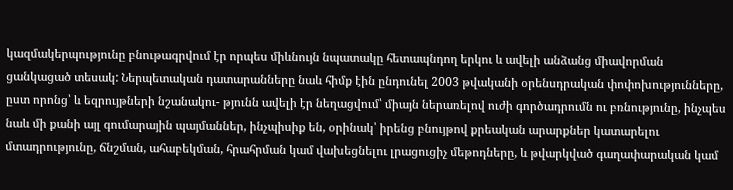կազմակերպությունը բնութագրվում էր որպես միևնույն նպատակը հետապնդող երկու և ավելի անձանց միավորման ցանկացած տեսակ: Ներպետական դատարանները նաև հիմք էին ընդունել 2003 թվականի օրենսդրական փոփոխությունները, ըստ որոնց՝ և եզրույթների նշանակու- թյունն ավելի էր նեղացվում՝ միայն ներառելով ուժի գործադրումն ու բռնությունը, ինչպես նաև մի քանի այլ գումարային պայմաններ, ինչպիսիք են, օրինակ՝ իրենց բնույթով քրեական արարքներ կատարելու մտադրությունը, ճնշման, ահաբեկման, հրահրման կամ վախեցնելու լրացուցիչ մեթոդները, և թվարկված գաղափարական կամ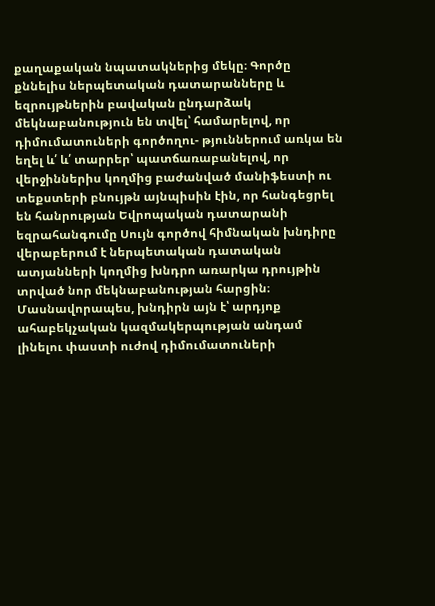քաղաքական նպատակներից մեկը։ Գործը քննելիս ներպետական դատարանները և եզրույթներին բավական ընդարձակ մեկնաբանություն են տվել՝ համարելով, որ դիմումատուների գործողու- թյուններում առկա են եղել և՛ և՛ տարրեր՝ պատճառաբանելով, որ վերջիններիս կողմից բաժանված մանիֆեստի ու տեքստերի բնույթն այնպիսին էին, որ հանգեցրել են հանրության Եվրոպական դատարանի եզրահանգումը Սույն գործով հիմնական խնդիրը վերաբերում է ներպետական դատական ատյանների կողմից խնդրո առարկա դրույթին տրված նոր մեկնաբանության հարցին։ Մասնավորապես, խնդիրն այն է՝ արդյոք ահաբեկչական կազմակերպության անդամ լինելու փաստի ուժով դիմումատուների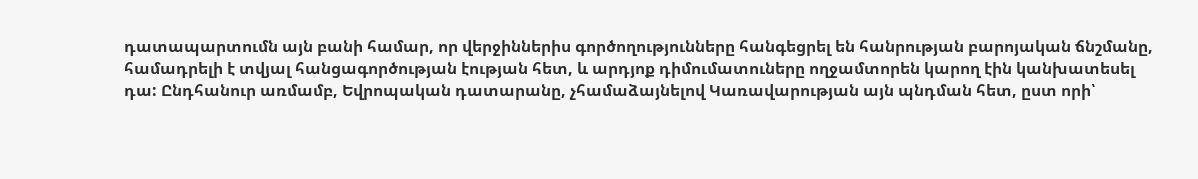դատապարտումն այն բանի համար, որ վերջիններիս գործողությունները հանգեցրել են հանրության բարոյական ճնշմանը, համադրելի է տվյալ հանցագործության էության հետ, և արդյոք դիմումատուները ողջամտորեն կարող էին կանխատեսել դա: Ընդհանուր առմամբ, Եվրոպական դատարանը, չհամաձայնելով Կառավարության այն պնդման հետ, ըստ որի՝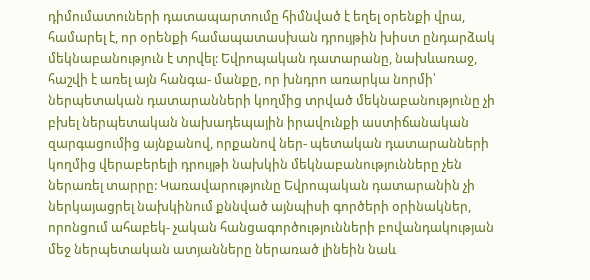դիմումատուների դատապարտումը հիմնված է եղել օրենքի վրա, համարել է, որ օրենքի համապատասխան դրույթին խիստ ընդարձակ մեկնաբանություն է տրվել: Եվրոպական դատարանը, նախևառաջ, հաշվի է առել այն հանգա- մանքը, որ խնդրո առարկա նորմի՝ ներպետական դատարանների կողմից տրված մեկնաբանությունը չի բխել ներպետական նախադեպային իրավունքի աստիճանական զարգացումից այնքանով, որքանով ներ- պետական դատարանների կողմից վերաբերելի դրույթի նախկին մեկնաբանությունները չեն ներառել տարրը: Կառավարությունը Եվրոպական դատարանին չի ներկայացրել նախկինում քննված այնպիսի գործերի օրինակներ, որոնցում ահաբեկ- չական հանցագործությունների բովանդակության մեջ ներպետական ատյանները ներառած լինեին նաև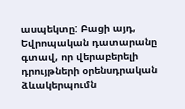ասպեկտը: Բացի այդ, Եվրոպական դատարանը գտավ, որ վերաբերելի դրույթների օրենսդրական ձևակերպումն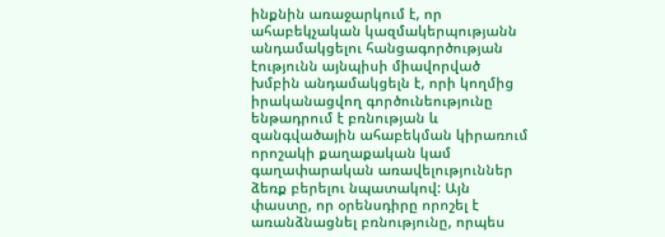ինքնին առաջարկում է, որ ահաբեկչական կազմակերպությանն անդամակցելու հանցագործության էությունն այնպիսի միավորված խմբին անդամակցելն է, որի կողմից իրականացվող գործունեությունը ենթադրում է բռնության և զանգվածային ահաբեկման կիրառում որոշակի քաղաքական կամ գաղափարական առավելություններ ձեռք բերելու նպատակով: Այն փաստը, որ օրենսդիրը որոշել է առանձնացնել բռնությունը, որպես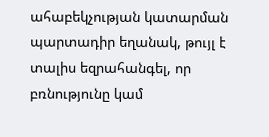ահաբեկչության կատարման պարտադիր եղանակ, թույլ է տալիս եզրահանգել, որ բռնությունը կամ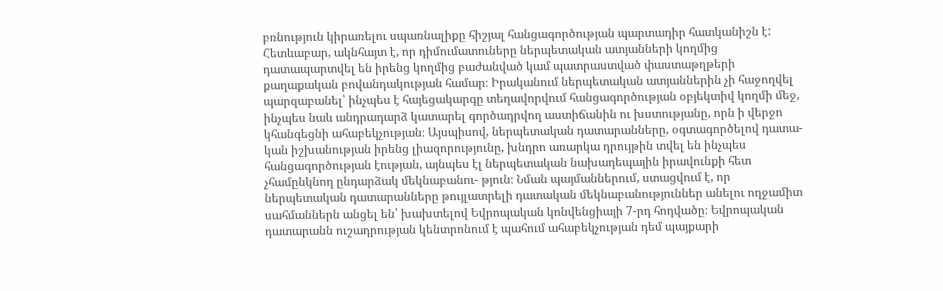բռնություն կիրառելու սպառնալիքը հիշյալ հանցագործության պարտադիր հատկանիշն է: Հետևաբար, ակնհայտ է, որ դիմումատուները ներպետական ատյանների կողմից դատապարտվել են իրենց կողմից բաժանված կամ պատրաստված փաստաթղթերի քաղաքական բովանդակության համար։ Իրականում ներպետական ատյաններին չի հաջողվել պարզաբանել՝ ինչպես է հայեցակարգը տեղավորվում հանցագործության օբյեկտիվ կողմի մեջ, ինչպես նաև անդրադարձ կատարել գործադրվող աստիճանին ու խստությանը, որն ի վերջո կհանգեցնի ահաբեկչության։ Այսպիսով, ներպետական դատարանները, օգտագործելով դատա- կան իշխանության իրենց լիազորությունը, խնդրո առարկա դրույթին տվել են ինչպես հանցագործության էության, այնպես էլ ներպետական նախադեպային իրավունքի հետ չհամընկնող ընդարձակ մեկնաբանու- թյուն։ Նման պայմաններում, ստացվում է, որ ներպետական դատարանները թույլատրելի դատական մեկնաբանություններ անելու ողջամիտ սահմաններն անցել են՝ խախտելով Եվրոպական կոնվենցիայի 7-րդ հոդվածը։ Եվրոպական դատարանն ուշադրության կենտրոնում է պահում ահաբեկչության դեմ պայքարի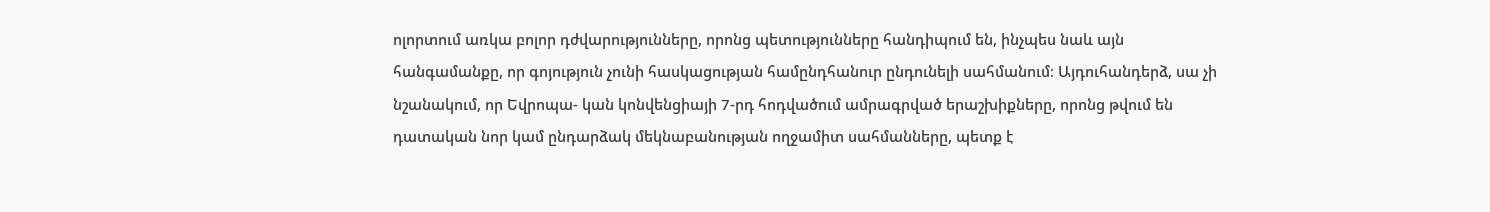ոլորտում առկա բոլոր դժվարությունները, որոնց պետությունները հանդիպում են, ինչպես նաև այն հանգամանքը, որ գոյություն չունի հասկացության համընդհանուր ընդունելի սահմանում։ Այդուհանդերձ, սա չի նշանակում, որ Եվրոպա- կան կոնվենցիայի 7-րդ հոդվածում ամրագրված երաշխիքները, որոնց թվում են դատական նոր կամ ընդարձակ մեկնաբանության ողջամիտ սահմանները, պետք է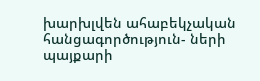խարխլվեն ահաբեկչական հանցագործություն- ների պայքարի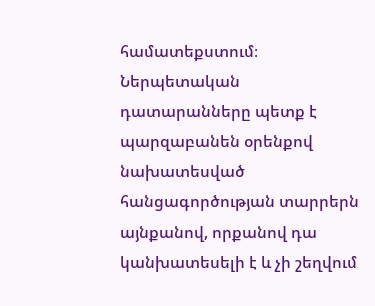համատեքստում։ Ներպետական դատարանները պետք է պարզաբանեն օրենքով նախատեսված հանցագործության տարրերն այնքանով, որքանով դա կանխատեսելի է և չի շեղվում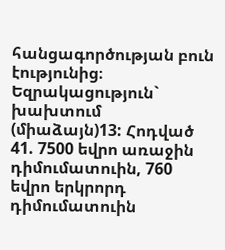հանցագործության բուն էությունից։ Եզրակացություն` խախտում (միաձայն)13: Հոդված 41. 7500 եվրո առաջին դիմումատուին, 760 եվրո երկրորդ դիմումատուին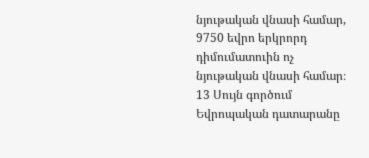նյութական վնասի համար, 9750 եվրո երկրորդ դիմումատուին ոչ նյութական վնասի համար։ 13 Սույն գործում Եվրոպական դատարանը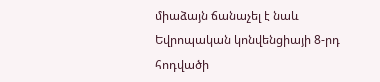միաձայն ճանաչել է նաև Եվրոպական կոնվենցիայի 8-րդ հոդվածի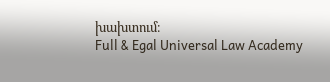խախտում։
Full & Egal Universal Law Academy